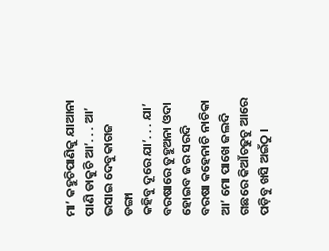ମା’ କହୁଚିପାଣିକୁ ଯାଆନା
ପାଣି ଡାକୁଚି ଆ’. . . ଆ’
ଭସାଇ ଦେବୁକାଗଜ ଡଙ୍ଗା
କହିବୁ ଦୂରେ ଯା’. . . ଯା’
ବରଷାରେ ତୁହୁଅନା ଓଦା
ହୋଇବ ଜର ସରଦି
ବରଷା କହେନାଚି ନାଚିକା
ଆ’ ମୋ ପାଖେ ଜଲଦି
ଗଛରେ କିଆଁଚଢୁଚୁ ଆରେ
ପଡ଼ିବୁ ଖସି ଅଇଁଠୁ ।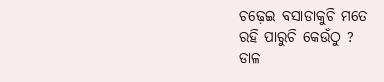ଚଢ଼େଇ ବସାଡାକୁଚି ମତେ
ରହି ପାରୁଚି କେଉଁଠୁ ?
ଡାଳ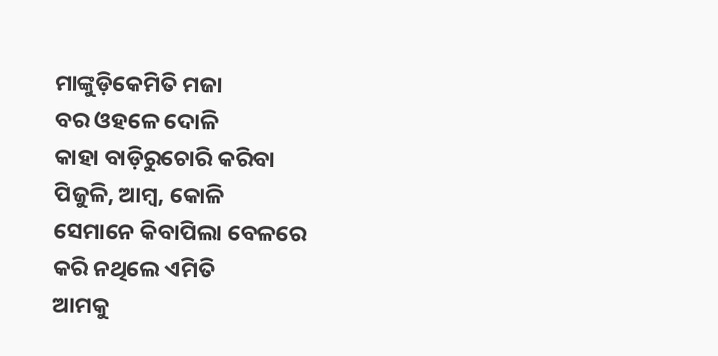ମାଙ୍କୁଡ଼ିକେମିତି ମଜା
ବର ଓହଳେ ଦୋଳି
କାହା ବାଡ଼ିରୁଚୋରି କରିବା
ପିଜୁଳି, ଆମ୍ୱ, କୋଳି
ସେମାନେ କିବାପିଲା ବେଳରେ
କରି ନଥିଲେ ଏମିତି
ଆମକୁ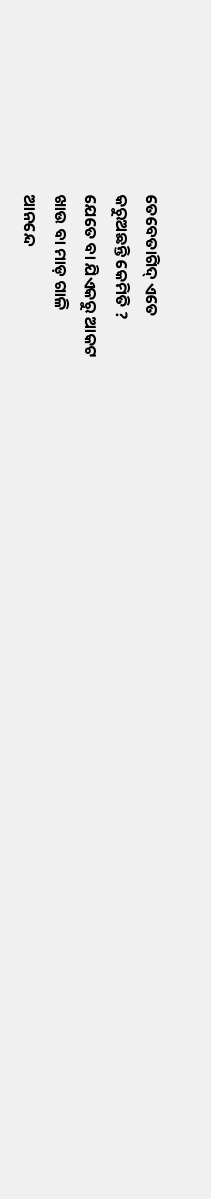ତେବେତାଗିଦ୍ ଏତେ
କରୁଅଛନ୍ତି କେମିତି ?
ଯେତେ ବା ଯିଏକରୁ ଆକଟ
ଖାଉ ବା ମାଡ଼ ଗାଳି
ଆନନ୍ଦେ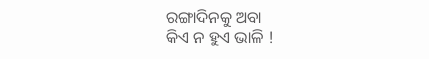ରଙ୍ଗାଦିନକୁ ଅବା
କିଏ ନ ହୁଏ ଭାଳି !